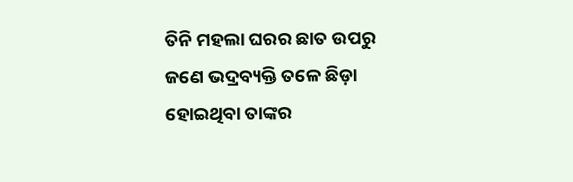ତିନି ମହଲା ଘରର ଛାତ ଉପରୁ ଜଣେ ଭଦ୍ରବ୍ୟକ୍ତି ତଳେ ଛିଡ଼ା ହୋଇଥିବା ତାଙ୍କର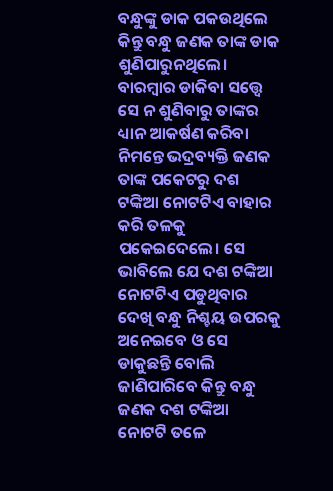ବନ୍ଧୁଙ୍କୁ ଡାକ ପକଉଥିଲେ କିନ୍ତୁ ବନ୍ଧୁ ଜଣକ ତାଙ୍କ ଡାକ ଶୁଣିପାରୁନଥିଲେ। ବାରମ୍ବାର ଡାକିବା ସତ୍ତ୍ବେ ସେ ନ ଶୁଣିବାରୁ ତାଙ୍କର ଧ୍ୟାନ ଆକର୍ଷଣ କରିବା ନିମନ୍ତେ ଭଦ୍ରବ୍ୟକ୍ତି ଜଣକ ତାଙ୍କ ପକେଟରୁ ଦଶ ଟଙ୍କିଆ ନୋଟଟିଏ ବାହାର କରି ତଳକୁ ପକେଇଦେଲେ। ସେ ଭାବିଲେ ଯେ ଦଶ ଟଙ୍କିଆ ନୋଟଟିଏ ପଡୁଥିବାର ଦେଖି ବନ୍ଧୁ ନିଶ୍ଚୟ ଉପରକୁ ଅନେଇବେ ଓ ସେ ଡାକୁଛନ୍ତି ବୋଲି ଜାଣିପାରିବେ କିନ୍ତୁ ବନ୍ଧୁ ଜଣକ ଦଶ ଟଙ୍କିଆ ନୋଟଟି ତଳେ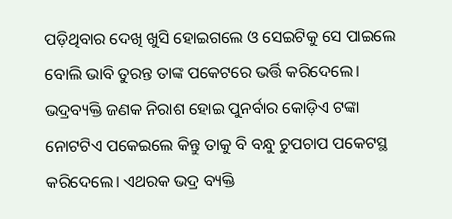ପଡ଼ିଥିବାର ଦେଖି ଖୁସି ହୋଇଗଲେ ଓ ସେଇଟିକୁ ସେ ପାଇଲେ ବୋଲି ଭାବି ତୁରନ୍ତ ତାଙ୍କ ପକେଟରେ ଭର୍ତ୍ତି କରିଦେଲେ। ଭଦ୍ରବ୍ୟକ୍ତି ଜଣକ ନିରାଶ ହୋଇ ପୁନର୍ବାର କୋଡ଼ିଏ ଟଙ୍କା ନୋଟଟିଏ ପକେଇଲେ କିନ୍ତୁ ତାକୁ ବି ବନ୍ଧୁ ଚୁପଚାପ ପକେଟସ୍ଥ କରିଦେଲେ। ଏଥରକ ଭଦ୍ର ବ୍ୟକ୍ତି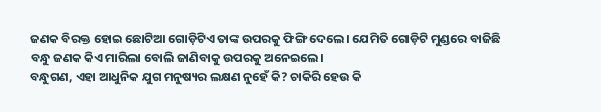ଜଣକ ବିରକ୍ତ ହୋଇ ଛୋଟିଆ ଗୋଡ଼ିଟିଏ ତାଙ୍କ ଉପରକୁ ଫିଙ୍ଗି ଦେଲେ। ଯେମିତି ଗୋଡ଼ିଟି ମୁଣ୍ଡରେ ବାଜିଛି ବନ୍ଧୁ ଜଣକ କିଏ ମାରିଲା ବୋଲି ଜାଣିବାକୁ ଉପରକୁ ଅନେଇଲେ।
ବନ୍ଧୁଗଣ, ଏହା ଆଧୁନିକ ଯୁଗ ମନୁଷ୍ୟର ଲକ୍ଷଣ ନୁହେଁ କି? ଚାକିରି ହେଉ କି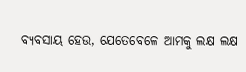ବ୍ୟବସାୟ ହେଉ, ଯେତେବେଳେ ଆମକୁ ଲକ୍ଷ ଲକ୍ଷ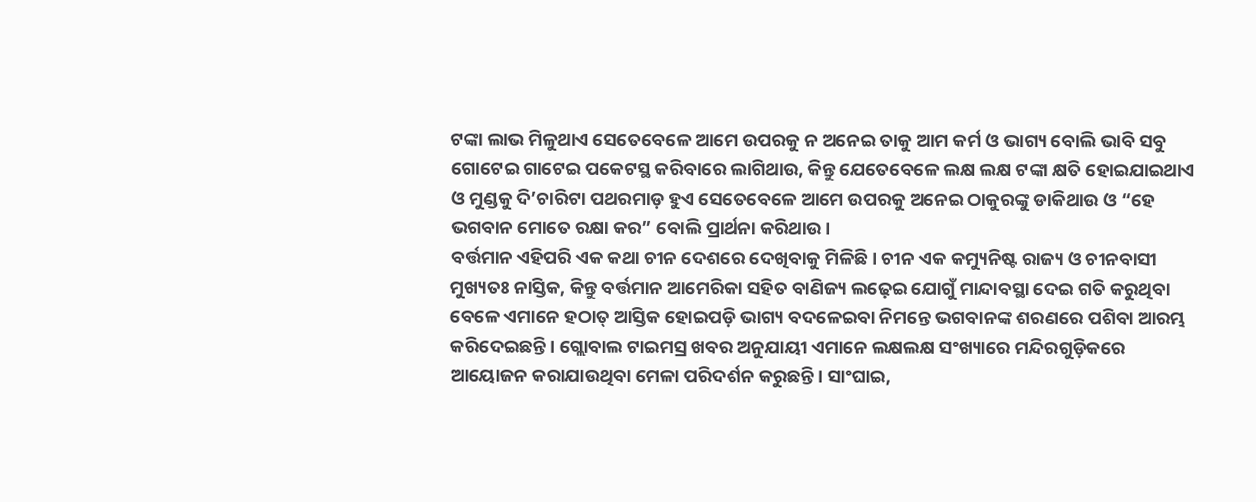ଟଙ୍କା ଲାଭ ମିଳୁଥାଏ ସେତେବେଳେ ଆମେ ଉପରକୁ ନ ଅନେଇ ତାକୁ ଆମ କର୍ମ ଓ ଭାଗ୍ୟ ବୋଲି ଭାବି ସବୁ ଗୋଟେଇ ଗାଟେଇ ପକେଟସ୍ଥ କରିବାରେ ଲାଗିଥାଉ, କିନ୍ତୁ ଯେତେବେଳେ ଲକ୍ଷ ଲକ୍ଷ ଟଙ୍କା କ୍ଷତି ହୋଇଯାଇଥାଏ ଓ ମୁଣ୍ଡକୁ ଦି’ଚାରିଟା ପଥରମାଡ଼ ହୁଏ ସେତେବେଳେ ଆମେ ଉପରକୁ ଅନେଇ ଠାକୁରଙ୍କୁ ଡାକିଥାଉ ଓ “ହେ ଭଗବାନ ମୋତେ ରକ୍ଷା କର” ବୋଲି ପ୍ରାର୍ଥନା କରିଥାଉ।
ବର୍ତ୍ତମାନ ଏହିପରି ଏକ କଥା ଚୀନ ଦେଶରେ ଦେଖିବାକୁ ମିଳିଛି। ଚୀନ ଏକ କମ୍ୟୁନିଷ୍ଟ ରାଜ୍ୟ ଓ ଚୀନବାସୀ ମୁଖ୍ୟତଃ ନାସ୍ତିକ, କିନ୍ତୁ ବର୍ତ୍ତମାନ ଆମେରିକା ସହିତ ବାଣିଜ୍ୟ ଲଢ଼େଇ ଯୋଗୁଁ ମାନ୍ଦାବସ୍ଥା ଦେଇ ଗତି କରୁଥିବା ବେଳେ ଏମାନେ ହଠାତ୍ ଆସ୍ତିକ ହୋଇପଡ଼ି ଭାଗ୍ୟ ବଦଳେଇବା ନିମନ୍ତେ ଭଗବାନଙ୍କ ଶରଣରେ ପଶିବା ଆରମ୍ଭ କରିଦେଇଛନ୍ତି। ଗ୍ଲୋବାଲ ଟାଇମସ୍ର ଖବର ଅନୁଯାୟୀ ଏମାନେ ଲକ୍ଷଲକ୍ଷ ସଂଖ୍ୟାରେ ମନ୍ଦିରଗୁଡ଼ିକରେ ଆୟୋଜନ କରାଯାଉଥିବା ମେଳା ପରିଦର୍ଶନ କରୁଛନ୍ତି। ସାଂଘାଇ,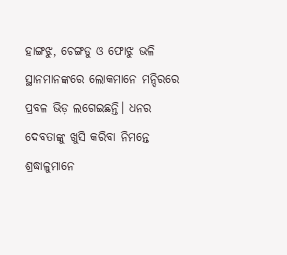ହାଙ୍ଗଝୁ, ଚେଙ୍ଗଡୁ ଓ ଫୋଝୁ ଭଳି ସ୍ଥାନମାନଙ୍କରେ ଲୋକମାନେ ମନ୍ଦିରରେ ପ୍ରବଳ ଭିଡ଼ ଲଗେଇଛନ୍ତି। ଧନର ଦେବତାଙ୍କୁ ଖୁସି କରିବା ନିମନ୍ତେ ଶ୍ରଦ୍ଧାଳୁମାନେ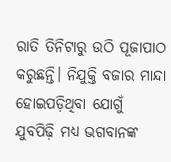ରାତି ତିନିଟାରୁ ଉଠି ପୂଜାପାଠ କରୁଛନ୍ତି। ନିଯୁକ୍ତି ବଜାର ମାନ୍ଦା ହୋଇପଡ଼ିଥିବା ଯୋଗୁଁ ଯୁବପିଢ଼ି ମଧ୍ୟ ଭଗବାନଙ୍କ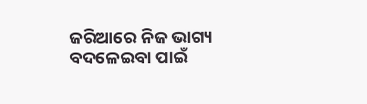ଜରିଆରେ ନିଜ ଭାଗ୍ୟ ବଦଳେଇବା ପାଇଁ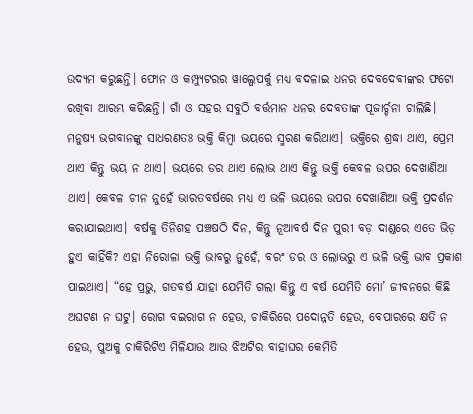ଉଦ୍ୟମ କରୁଛନ୍ତି। ଫୋନ ଓ କମ୍ପ୍ୟୁଟରର ୱାଲ୍ପେପର୍କୁ ମଧ୍ୟ ବଦଳାଇ ଧନର ଦେବଦେବୀଙ୍କର ଫଟୋ ରଖିବା ଆରମ୍ଭ କରିଛନ୍ତି। ଗାଁ ଓ ସହର ସବୁଠି ବର୍ତ୍ତମାନ ଧନର ଦେବତାଙ୍କ ପୂଜାର୍ଚ୍ଚନା ଚାଲିଛି।
ମନୁଷ୍ୟ ଭଗବାନଙ୍କୁ ସାଧରଣତଃ ଭକ୍ତି କିମ୍ବା ଭୟରେ ସ୍ମରଣ କରିଥାଏ। ଭକ୍ତିରେ ଶ୍ରଦ୍ଧା ଥାଏ, ପ୍ରେମ ଥାଏ କିନ୍ତୁ ଭୟ ନ ଥାଏ। ଭୟରେ ଡର ଥାଏ ଲୋଭ ଥାଏ କିନ୍ତୁ ଭକ୍ତି କେବଳ ଉପର ଦେଖାଣିଆ ଥାଏ। କେବଳ ଚୀନ ନୁହେଁ ଭାରତବର୍ଷରେ ମଧ୍ୟ ଏ ଭଳି ଭୟରେ ଉପର ଦେଖାଣିଆ ଭକ୍ତି ପ୍ରଦର୍ଶନ କରାଯାଇଥାଏ। ବର୍ଷକୁ ତିନିଶହ ପଞ୍ଚଷଠି ଦିନ, କିନ୍ତୁ ନୂଆବର୍ଷ ଦିନ ପୁରୀ ବଡ଼ ଦାଣ୍ଡରେ ଏତେ ଭିଡ଼ ହୁଏ କାହିଁକି? ଏହା ନିରୋଳା ଭକ୍ତି ଭାବରୁ ନୁହେଁ, ବରଂ ଡର ଓ ଲୋଭରୁ ଏ ଭଳି ଭକ୍ତି ଭାବ ପ୍ରକାଶ ପାଇଥାଏ। “ହେ ପ୍ରଭୁ, ଗତବର୍ଷ ଯାହା ଯେମିତି ଗଲା କିନ୍ତୁ ଏ ବର୍ଷ ଯେମିତି ମୋ’ ଜୀବନରେ କିଛି ଅଘଟଣ ନ ଘଟୁ। ରୋଗ ବଇରାଗ ନ ହେଉ, ଚାକିରିରେ ପଦୋନ୍ନତି ହେଉ, ବେପାରରେ କ୍ଷତି ନ ହେଉ, ପୁଅକୁ ଚାକିରିଟିଏ ମିଳିଯାଉ ଆଉ ଝିଅଟିର ବାହାଘର କେମିତି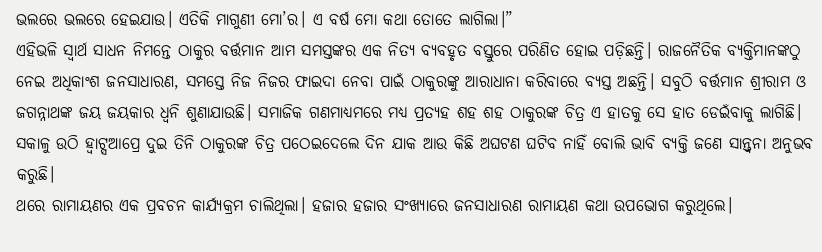ଭଲରେ ଭଲରେ ହେଇଯାଉ। ଏତିକି ମାଗୁଣୀ ମୋ’ର। ଏ ବର୍ଷ ମୋ କଥା ତୋତେ ଲାଗିଲା।”
ଏହିଭଳି ସ୍ୱାର୍ଥ ସାଧନ ନିମନ୍ତେ ଠାକୁର ବର୍ତ୍ତମାନ ଆମ ସମସ୍ତଙ୍କର ଏକ ନିତ୍ୟ ବ୍ୟବହୃତ ବସ୍ତୁରେ ପରିଣିତ ହୋଇ ପଡ଼ିଛନ୍ତି। ରାଜନୈତିକ ବ୍ୟକ୍ତିମାନଙ୍କଠୁ ନେଇ ଅଧିକାଂଶ ଜନସାଧାରଣ, ସମସ୍ତେ ନିଜ ନିଜର ଫାଇଦା ନେବା ପାଇଁ ଠାକୁରଙ୍କୁ ଆରାଧାନା କରିବାରେ ବ୍ୟସ୍ତ ଅଛନ୍ତି। ସବୁଠି ବର୍ତ୍ତମାନ ଶ୍ରୀରାମ ଓ ଜଗନ୍ନାଥଙ୍କ ଜୟ ଜୟକାର ଧ୍ୱନି ଶୁଣାଯାଉଛି। ସମାଜିକ ଗଣମାଧ୍ୟମରେ ମଧ୍ୟ ପ୍ରତ୍ୟହ ଶହ ଶହ ଠାକୁରଙ୍କ ଚିତ୍ର ଏ ହାତକୁ ସେ ହାତ ଡେଇଁବାକୁ ଲାଗିଛି। ସକାଳୁ ଉଠି ହ୍ୱାଟ୍ସଆପ୍ରେ ଦୁଇ ତିନି ଠାକୁରଙ୍କ ଚିତ୍ର ପଠେଇଦେଲେ ଦିନ ଯାକ ଆଉ କିଛି ଅଘଟଣ ଘଟିବ ନାହିଁ ବୋଲି ଭାବି ବ୍ୟକ୍ତି ଜଣେ ସାନ୍ତ୍ୱନା ଅନୁଭବ କରୁଛି।
ଥରେ ରାମାୟଣର ଏକ ପ୍ରବଚନ କାର୍ଯ୍ୟକ୍ରମ ଚାଲିଥିଲା। ହଜାର ହଜାର ସଂଖ୍ୟାରେ ଜନସାଧାରଣ ରାମାୟଣ କଥା ଉପଭୋଗ କରୁଥିଲେ।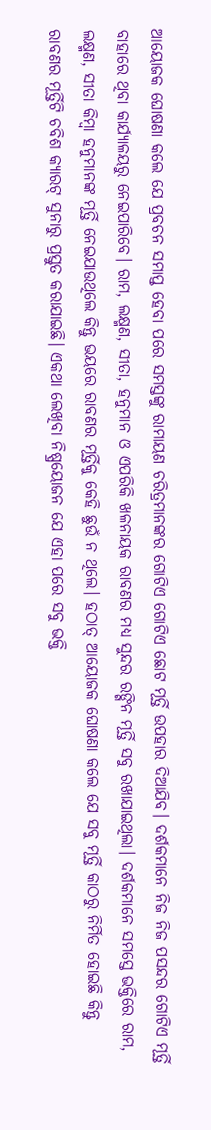ଆୟୋଜକ ଘୋଷଣା କଲେ ଯେ ପ୍ରବଚନ ସମାପ୍ତ ହେବା ପରେ ସମସ୍ତଙ୍କୁ ରାମାୟଣ ଚରିତ୍ରମାନଙ୍କର ଗୋଟିଏ ଗୋଟିଏ ଛୋଟ ମୂର୍ତ୍ତି ଉପହାର ଦିଆଯିବ। ଦର୍ଶକମାନେ ନିଜ ନିଜ ପସନ୍ଦର ଗୋଟିଏ ମୂର୍ତ୍ତି ବାହାରେ ଥିବା କାର୍ଯ୍ୟାଳୟରୁ ନେଇପାରିବେ। ରାମ, ଲକ୍ଷ୍ମଣ, ସୀତା, ହନୁମାନ ଓ ଏପରିକି ଖଳନାୟକ ରାବଣର ମଧ୍ୟ ସୁନ୍ଦର ରଙ୍ଗିନ ମୂର୍ତ୍ତି ସବୁ ରଖାଯାଇଥିଲା। ଦର୍ଶକମାନେ ସମସ୍ତେ ଭକ୍ତିରେ ରାମ, ଲକ୍ଷ୍ମଣ, ସୀତା କିମ୍ବା ହନୁମାନଙ୍କ ମୂର୍ତ୍ତି ନେଇଯାଉଥିଲେ କିନ୍ତୁ ଭୟରେ ରାବଣର ମୂର୍ତ୍ତିକୁ କେହି ଛୁଉଁ ନ ଥିଲେ। ହଠାତ୍ ଆୟୋଜକ ଘୋଷଣା କଲେ ଯେ ସବୁ ମୂର୍ତ୍ତି କାଠରୁ ନିର୍ମିତ ହୋଇଛି କିନ୍ତୁ ରାବଣର ମୂର୍ତ୍ତିଟି ଚବିଶ କ୍ୟାରଟ୍ ସୁନାରୁ ପ୍ରସ୍ତୁତ କରାଯାଇଛି। ଏକଥା ଲେଖିବା ନିଷ୍ପ୍ରୟୋଜନ ଯେ ଏହା ପରେ ସବୁ ଭକ୍ତି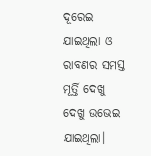ଦୂରେଇ ଯାଇଥିଲା ଓ ରାବଣର ସମସ୍ତ ମୂର୍ତ୍ତି ଦେଖୁ ଦେଖୁ ଉଭେଇ ଯାଇଥିଲା।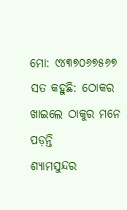ମୋ: ୯୪୩୭୦୬୭୫୬୭
ସତ କହୁଛି: ଠୋକର ଖାଇଲେ ଠାକୁର ମନେ ପଡ଼ନ୍ତି
ଶ୍ୟାମସୁନ୍ଦର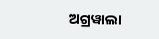ଅଗ୍ରୱାଲା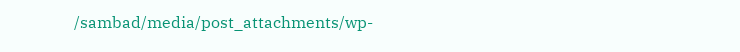/sambad/media/post_attachments/wp-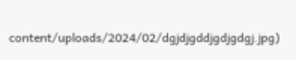content/uploads/2024/02/dgjdjgddjgdjgdgj.jpg)